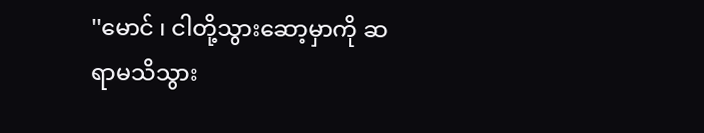''မောင် ၊ ငါတို့သွားဆော့မှာကို ဆရာမသိသွား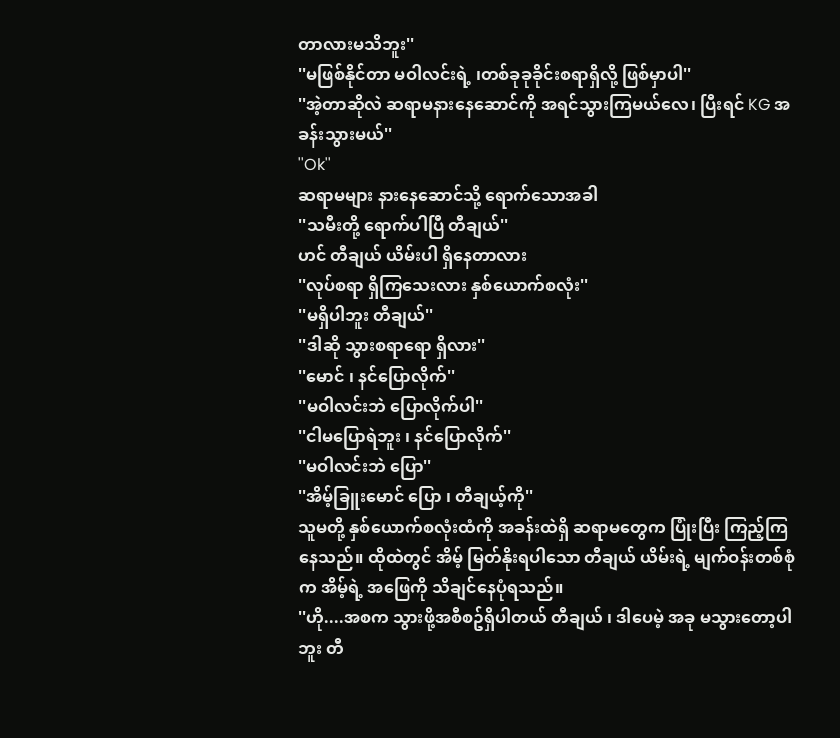တာလားမသိဘူး''
''မဖြစ်နိုင်တာ မဝါလင်းရဲ့ ၊တစ်ခုခုခိုင်းစရာရှိလို့ ဖြစ်မှာပါ''
''အဲ့တာဆိုလဲ ဆရာမနားနေဆောင်ကို အရင်သွားကြမယ်လေ၊ ပြီးရင် KG အခန်းသွားမယ်''
''Ok''
ဆရာမများ နားနေဆောင်သို့ ရောက်သောအခါ
''သမီးတို့ ရောက်ပါပြီ တီချယ်''
ဟင် တီချယ် ယိမ်းပါ ရှိနေတာလား
''လုပ်စရာ ရှိကြသေးလား နှစ်ယောက်စလုံး''
''မရှိပါဘူး တီချယ်''
''ဒါဆို သွားစရာရော ရှိလား''
''မောင် ၊ နင်ပြောလိုက်''
''မဝါလင်းဘဲ ပြောလိုက်ပါ''
''ငါမပြောရဲဘူး ၊ နင်ပြောလိုက်''
''မဝါလင်းဘဲ ပြော''
''အိမ့်ခြူးမောင် ပြော ၊ တီချယ့်ကို''
သူမတို့ နှစ်ယောက်စလုံးထံကို အခန်းထဲရှိ ဆရာမတွေက ပြုံးပြီး ကြည့်ကြနေသည်။ ထိုထဲတွင် အိမ့် မြတ်နိုးရပါသော တီချယ် ယိမ်းရဲ့ မျက်ဝန်းတစ်စုံက အိမ့်ရဲ့ အဖြေကို သိချင်နေပုံရသည်။
''ဟို....အစက သွားဖို့အစီစဥ်ရှိပါတယ် တီချယ် ၊ ဒါပေမဲ့ အခု မသွားတော့ပါဘူး တီ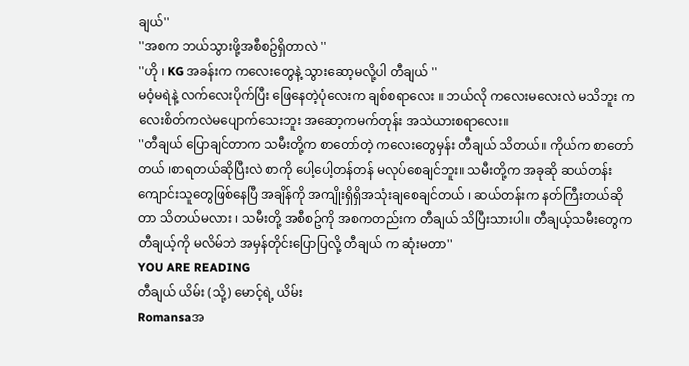ချယ်''
''အစက ဘယ်သွားဖို့အစီစဥ်ရှိတာလဲ ''
''ဟို ၊ KG အခန်းက ကလေးတွေနဲ့ သွားဆော့မလို့ပါ တီချယ် ''
မဝံ့မရဲနဲ့ လက်လေးပိုက်ပြီး ဖြေနေတဲ့ပုံလေးက ချစ်စရာလေး ။ ဘယ်လို ကလေးမလေးလဲ မသိဘူး ကလေးစိတ်ကလဲမပျောက်သေးဘူး အဆော့ကမက်တုန်း အသဲယားစရာလေး။
''တီချယ် ပြောချင်တာက သမီးတို့က စာတော်တဲ့ ကလေးတွေမှန်း တီချယ် သိတယ်။ ကိုယ်က စာတော်တယ် ၊စာရတယ်ဆိုပြီးလဲ စာကို ပေါ့ပေါ့တန်တန် မလုပ်စေချင်ဘူး။ သမီးတို့က အခုဆို ဆယ်တန်း ကျောင်းသူတွေဖြစ်နေပြီ အချိန်ကို အကျိုးရှိရှိအသုံးချစေချင်တယ် ၊ ဆယ်တန်းက နတ်ကြီးတယ်ဆိုတာ သိတယ်မလား ၊ သမီးတို့ အစီစဥ်ကို အစကတည်းက တီချယ် သိပြီးသားပါ။ တီချယ့်သမီးတွေက တီချယ့်ကို မလိမ်ဘဲ အမှန်တိုင်းပြောပြလို့ တီချယ် က ဆုံးမတာ''
YOU ARE READING
တီချယ် ယိမ်း (သို့) မောင့်ရဲ့ ယိမ်း
Romansaအ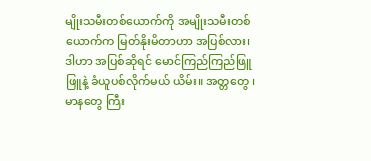မျိုးသမီးတစ်ယောက်ကို အမျိုးသမီးတစ်ယောက်က မြတ်နိုးမိတာဟာ အပြစ်လား၊ ဒါဟာ အပြစ်ဆိုရင် မောင်ကြည်ကြည်ဖြူဖြူနဲ့ ခံယူပစ်လိုက်မယ် ယိမ်း။ အတ္တတွေ ၊ မာနတွေ ကြီး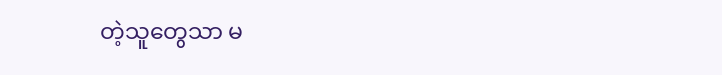တဲ့သူတွေသာ မ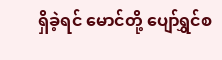ရှိခဲ့ရင် မောင်တို့ ပျော်ရွှင်စ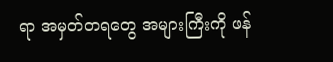ရာ အမှတ်တရတွေ အများကြီးကို ဖန်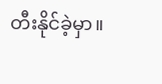တီးနိုင်ခဲ့မှာ။